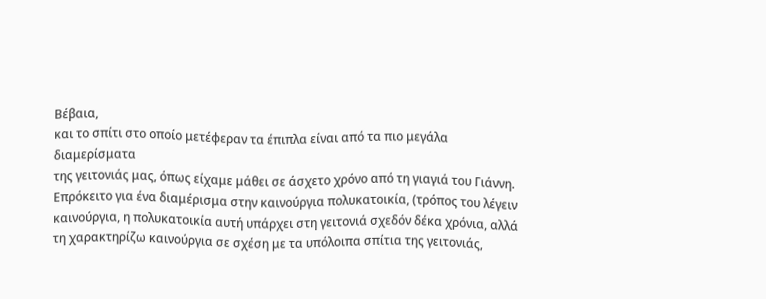Βέβαια,
και το σπίτι στο οποίο μετέφεραν τα έπιπλα είναι από τα πιο μεγάλα διαμερίσματα
της γειτονιάς μας, όπως είχαμε μάθει σε άσχετο χρόνο από τη γιαγιά του Γιάννη.
Επρόκειτο για ένα διαμέρισμα στην καινούργια πολυκατοικία, (τρόπος του λέγειν
καινούργια, η πολυκατοικία αυτή υπάρχει στη γειτονιά σχεδόν δέκα χρόνια, αλλά
τη χαρακτηρίζω καινούργια σε σχέση με τα υπόλοιπα σπίτια της γειτονιάς,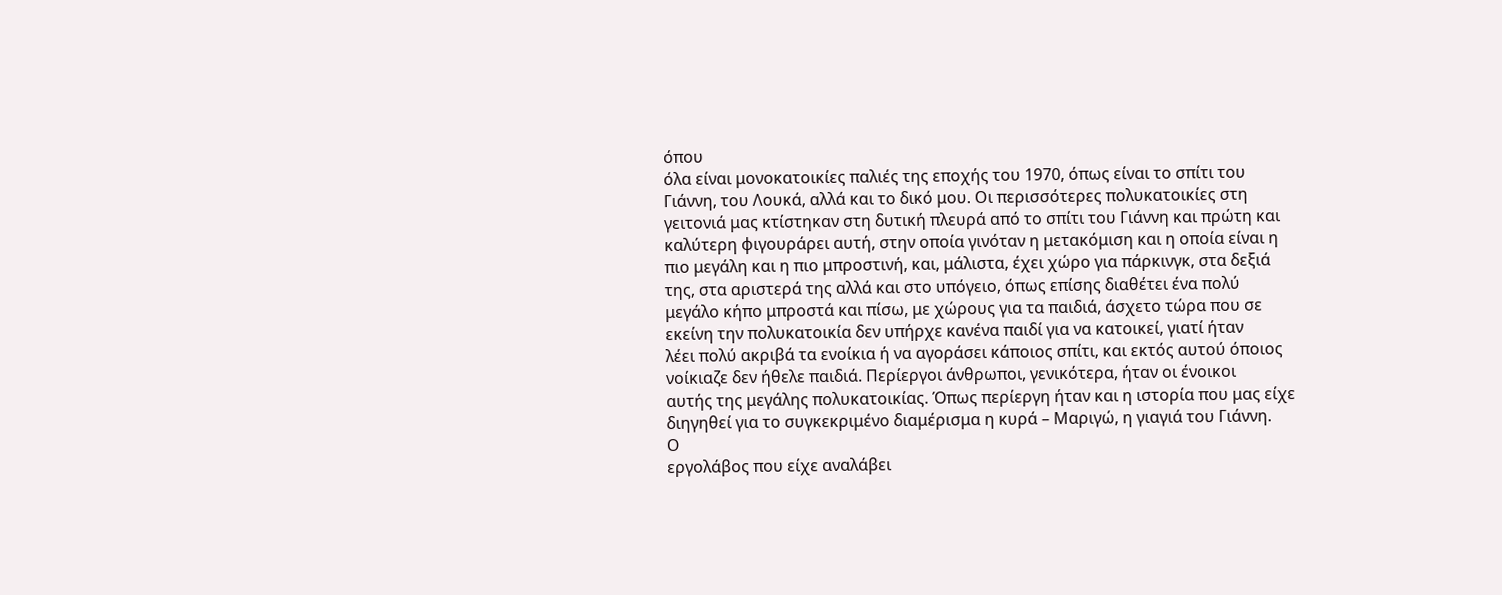όπου
όλα είναι μονοκατοικίες παλιές της εποχής του 1970, όπως είναι το σπίτι του
Γιάννη, του Λουκά, αλλά και το δικό μου. Οι περισσότερες πολυκατοικίες στη
γειτονιά μας κτίστηκαν στη δυτική πλευρά από το σπίτι του Γιάννη και πρώτη και
καλύτερη φιγουράρει αυτή, στην οποία γινόταν η μετακόμιση και η οποία είναι η
πιο μεγάλη και η πιο μπροστινή, και, μάλιστα, έχει χώρο για πάρκινγκ, στα δεξιά
της, στα αριστερά της αλλά και στο υπόγειο, όπως επίσης διαθέτει ένα πολύ
μεγάλο κήπο μπροστά και πίσω, με χώρους για τα παιδιά, άσχετο τώρα που σε
εκείνη την πολυκατοικία δεν υπήρχε κανένα παιδί για να κατοικεί, γιατί ήταν
λέει πολύ ακριβά τα ενοίκια ή να αγοράσει κάποιος σπίτι, και εκτός αυτού όποιος
νοίκιαζε δεν ήθελε παιδιά. Περίεργοι άνθρωποι, γενικότερα, ήταν οι ένοικοι
αυτής της μεγάλης πολυκατοικίας. Όπως περίεργη ήταν και η ιστορία που μας είχε
διηγηθεί για το συγκεκριμένο διαμέρισμα η κυρά – Μαριγώ, η γιαγιά του Γιάννη.
Ο
εργολάβος που είχε αναλάβει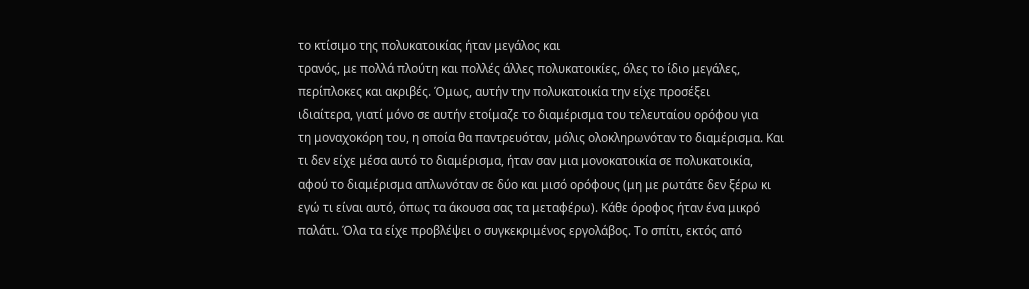το κτίσιμο της πολυκατοικίας ήταν μεγάλος και
τρανός, με πολλά πλούτη και πολλές άλλες πολυκατοικίες, όλες το ίδιο μεγάλες,
περίπλοκες και ακριβές. Όμως, αυτήν την πολυκατοικία την είχε προσέξει
ιδιαίτερα, γιατί μόνο σε αυτήν ετοίμαζε το διαμέρισμα του τελευταίου ορόφου για
τη μοναχοκόρη του, η οποία θα παντρευόταν, μόλις ολοκληρωνόταν το διαμέρισμα. Και
τι δεν είχε μέσα αυτό το διαμέρισμα, ήταν σαν μια μονοκατοικία σε πολυκατοικία,
αφού το διαμέρισμα απλωνόταν σε δύο και μισό ορόφους (μη με ρωτάτε δεν ξέρω κι
εγώ τι είναι αυτό, όπως τα άκουσα σας τα μεταφέρω). Κάθε όροφος ήταν ένα μικρό
παλάτι. Όλα τα είχε προβλέψει ο συγκεκριμένος εργολάβος. Το σπίτι, εκτός από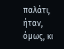παλάτι, ήταν, όμως, κι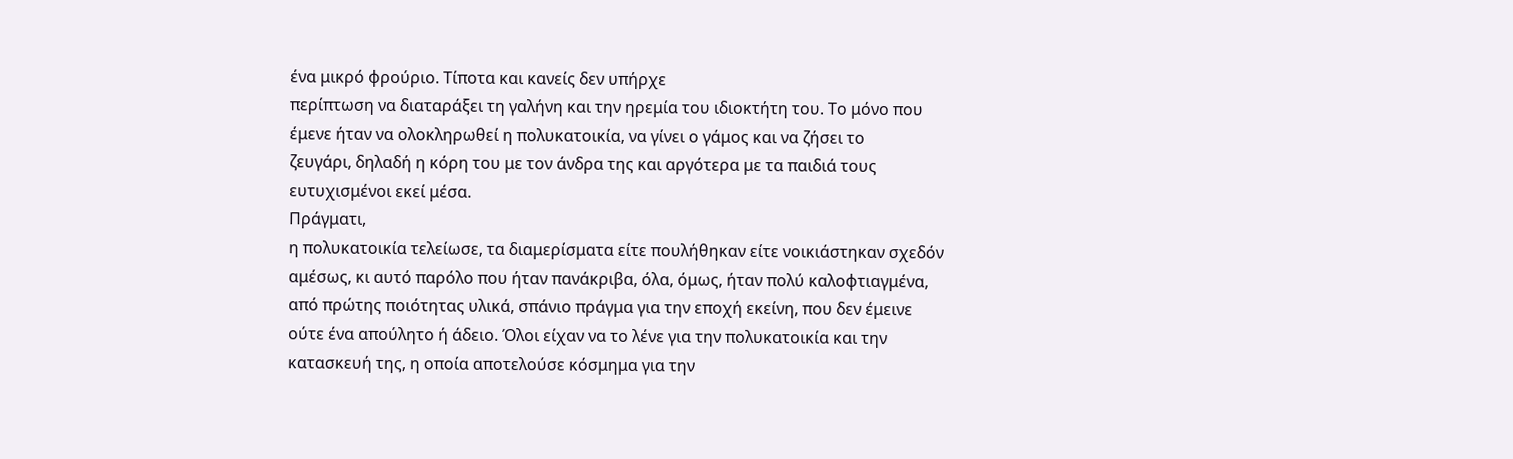ένα μικρό φρούριο. Τίποτα και κανείς δεν υπήρχε
περίπτωση να διαταράξει τη γαλήνη και την ηρεμία του ιδιοκτήτη του. Το μόνο που
έμενε ήταν να ολοκληρωθεί η πολυκατοικία, να γίνει ο γάμος και να ζήσει το
ζευγάρι, δηλαδή η κόρη του με τον άνδρα της και αργότερα με τα παιδιά τους
ευτυχισμένοι εκεί μέσα.
Πράγματι,
η πολυκατοικία τελείωσε, τα διαμερίσματα είτε πουλήθηκαν είτε νοικιάστηκαν σχεδόν
αμέσως, κι αυτό παρόλο που ήταν πανάκριβα, όλα, όμως, ήταν πολύ καλοφτιαγμένα,
από πρώτης ποιότητας υλικά, σπάνιο πράγμα για την εποχή εκείνη, που δεν έμεινε
ούτε ένα απούλητο ή άδειο. Όλοι είχαν να το λένε για την πολυκατοικία και την
κατασκευή της, η οποία αποτελούσε κόσμημα για την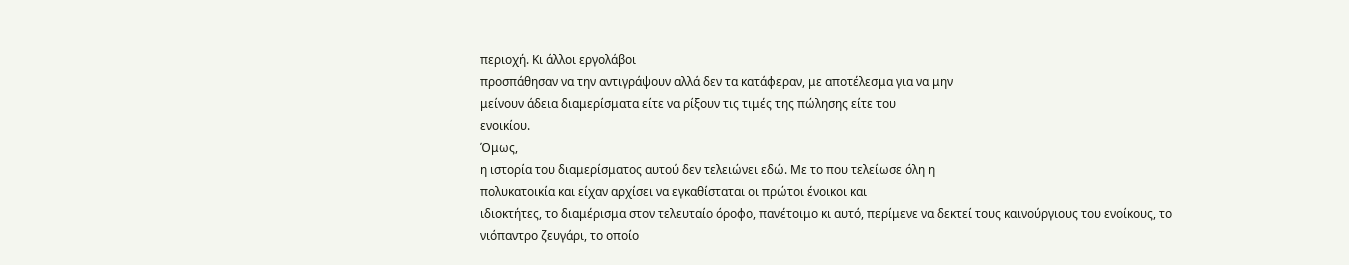περιοχή. Κι άλλοι εργολάβοι
προσπάθησαν να την αντιγράψουν αλλά δεν τα κατάφεραν, με αποτέλεσμα για να μην
μείνουν άδεια διαμερίσματα είτε να ρίξουν τις τιμές της πώλησης είτε του
ενοικίου.
Όμως,
η ιστορία του διαμερίσματος αυτού δεν τελειώνει εδώ. Με το που τελείωσε όλη η
πολυκατοικία και είχαν αρχίσει να εγκαθίσταται οι πρώτοι ένοικοι και
ιδιοκτήτες, το διαμέρισμα στον τελευταίο όροφο, πανέτοιμο κι αυτό, περίμενε να δεκτεί τους καινούργιους του ενοίκους, το
νιόπαντρο ζευγάρι, το οποίο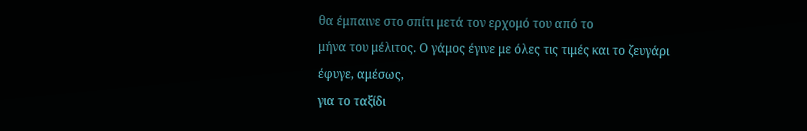θα έμπαινε στο σπίτι μετά τον ερχομό του από το
μήνα του μέλιτος. Ο γάμος έγινε με όλες τις τιμές και το ζευγάρι έφυγε, αμέσως,
για το ταξίδι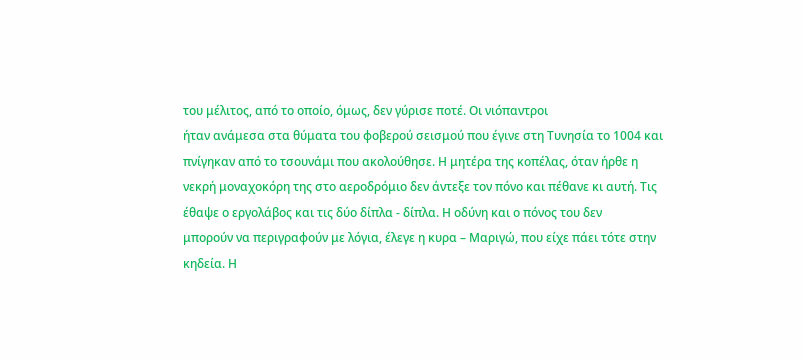του μέλιτος, από το οποίο, όμως, δεν γύρισε ποτέ. Οι νιόπαντροι
ήταν ανάμεσα στα θύματα του φοβερού σεισμού που έγινε στη Τυνησία το 1004 και
πνίγηκαν από το τσουνάμι που ακολούθησε. Η μητέρα της κοπέλας, όταν ήρθε η
νεκρή μοναχοκόρη της στο αεροδρόμιο δεν άντεξε τον πόνο και πέθανε κι αυτή. Τις
έθαψε ο εργολάβος και τις δύο δίπλα - δίπλα. Η οδύνη και ο πόνος του δεν
μπορούν να περιγραφούν με λόγια, έλεγε η κυρα – Μαριγώ, που είχε πάει τότε στην
κηδεία. Η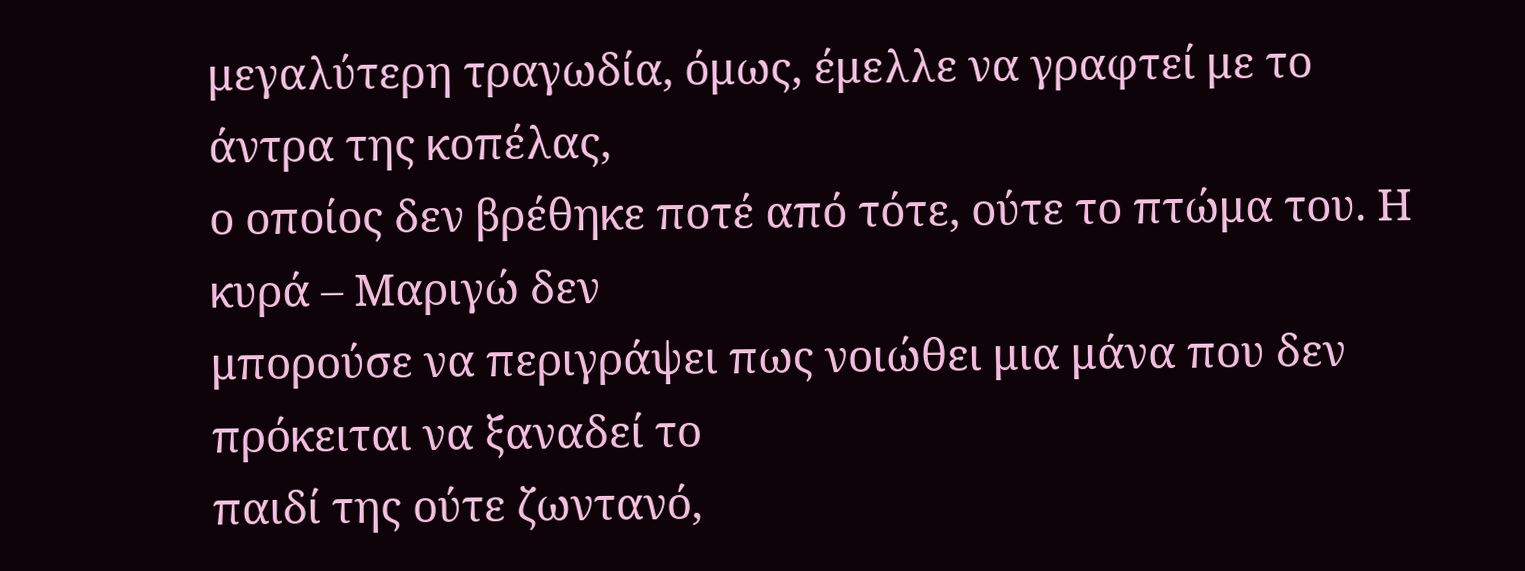μεγαλύτερη τραγωδία, όμως, έμελλε να γραφτεί με το άντρα της κοπέλας,
ο οποίος δεν βρέθηκε ποτέ από τότε, ούτε το πτώμα του. Η κυρά – Μαριγώ δεν
μπορούσε να περιγράψει πως νοιώθει μια μάνα που δεν πρόκειται να ξαναδεί το
παιδί της ούτε ζωντανό,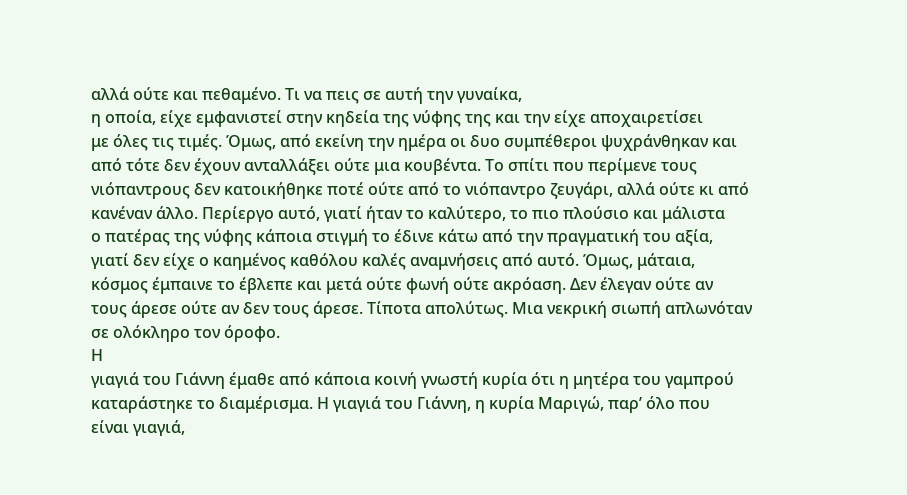αλλά ούτε και πεθαμένο. Τι να πεις σε αυτή την γυναίκα,
η οποία, είχε εμφανιστεί στην κηδεία της νύφης της και την είχε αποχαιρετίσει
με όλες τις τιμές. Όμως, από εκείνη την ημέρα οι δυο συμπέθεροι ψυχράνθηκαν και
από τότε δεν έχουν ανταλλάξει ούτε μια κουβέντα. Το σπίτι που περίμενε τους
νιόπαντρους δεν κατοικήθηκε ποτέ ούτε από το νιόπαντρο ζευγάρι, αλλά ούτε κι από
κανέναν άλλο. Περίεργο αυτό, γιατί ήταν το καλύτερο, το πιο πλούσιο και μάλιστα
ο πατέρας της νύφης κάποια στιγμή το έδινε κάτω από την πραγματική του αξία,
γιατί δεν είχε ο καημένος καθόλου καλές αναμνήσεις από αυτό. Όμως, μάταια,
κόσμος έμπαινε το έβλεπε και μετά ούτε φωνή ούτε ακρόαση. Δεν έλεγαν ούτε αν
τους άρεσε ούτε αν δεν τους άρεσε. Τίποτα απολύτως. Μια νεκρική σιωπή απλωνόταν
σε ολόκληρο τον όροφο.
Η
γιαγιά του Γιάννη έμαθε από κάποια κοινή γνωστή κυρία ότι η μητέρα του γαμπρού
καταράστηκε το διαμέρισμα. Η γιαγιά του Γιάννη, η κυρία Μαριγώ, παρ’ όλο που
είναι γιαγιά,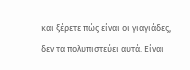και ξέρετε πώς είναι οι γιαγιάδες, δεν τα πολυπιστεύει αυτά. Είναι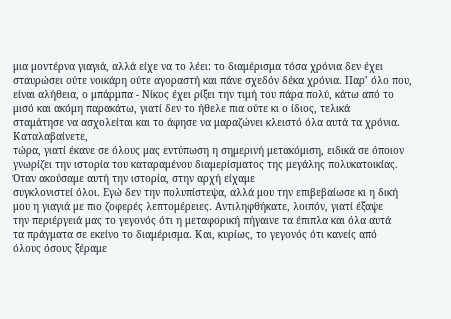μια μοντέρνα γιαγιά, αλλά είχε να το λέει: το διαμέρισμα τόσα χρόνια δεν έχει
σταυρώσει ούτε νοικάρη ούτε αγοραστή και πάνε σχεδόν δέκα χρόνια. Παρ’ όλο που,
είναι αλήθεια, ο μπάρμπα - Νίκος έχει ρίξει την τιμή του πάρα πολύ, κάτω από το
μισό και ακόμη παρακάτω, γιατί δεν το ήθελε πια ούτε κι ο ίδιος, τελικά
σταμάτησε να ασχολείται και το άφησε να μαραζώνει κλειστό όλα αυτά τα χρόνια. Καταλαβαίνετε,
τώρα, γιατί έκανε σε όλους μας εντύπωση η σημερινή μετακόμιση, ειδικά σε όποιον
γνωρίζει την ιστορία του καταραμένου διαμερίσματος της μεγάλης πολυκατοικίας.
Όταν ακούσαμε αυτή την ιστορία, στην αρχή είχαμε
συγκλονιστεί όλοι. Εγώ δεν την πολυπίστεψα, αλλά μου την επιβεβαίωσε κι η δική
μου η γιαγιά με πιο ζοφερές λεπτομέρειες. Αντιληφθήκατε, λοιπόν, γιατί έξαψε
την περιέργειά μας το γεγονός ότι η μεταφορική πήγαινε τα έπιπλα και όλα αυτά
τα πράγματα σε εκείνο το διαμέρισμα. Και, κυρίως, το γεγονός ότι κανείς από
όλους όσους ξέραμε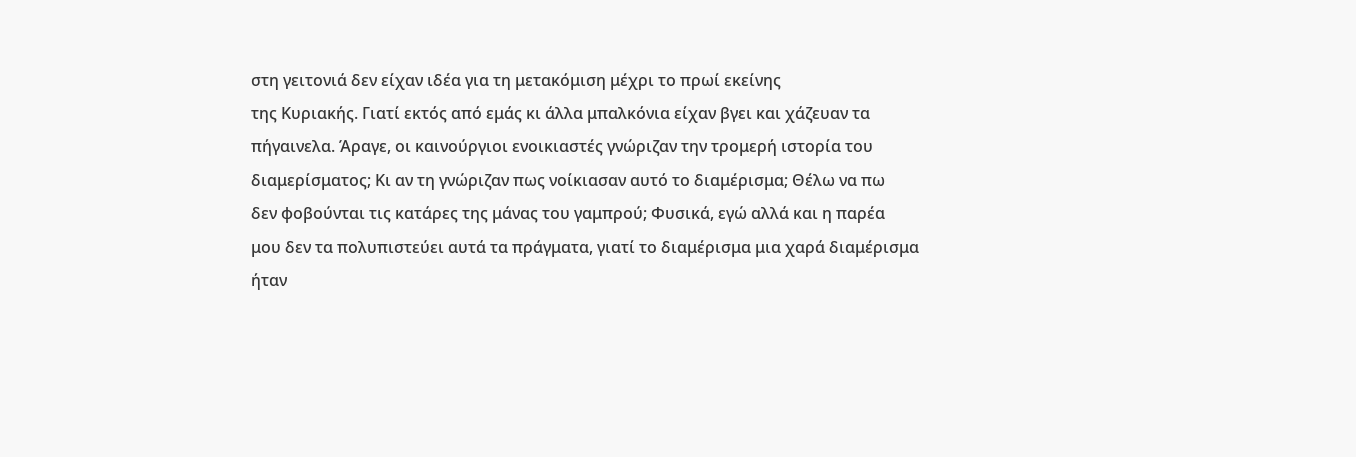στη γειτονιά δεν είχαν ιδέα για τη μετακόμιση μέχρι το πρωί εκείνης
της Κυριακής. Γιατί εκτός από εμάς κι άλλα μπαλκόνια είχαν βγει και χάζευαν τα
πήγαινελα. Άραγε, οι καινούργιοι ενοικιαστές γνώριζαν την τρομερή ιστορία του
διαμερίσματος; Κι αν τη γνώριζαν πως νοίκιασαν αυτό το διαμέρισμα; Θέλω να πω
δεν φοβούνται τις κατάρες της μάνας του γαμπρού; Φυσικά, εγώ αλλά και η παρέα
μου δεν τα πολυπιστεύει αυτά τα πράγματα, γιατί το διαμέρισμα μια χαρά διαμέρισμα
ήταν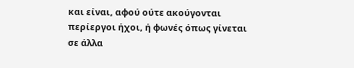και είναι, αφού ούτε ακούγονται περίεργοι ήχοι, ή φωνές όπως γίνεται σε άλλα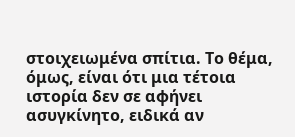στοιχειωμένα σπίτια. Το θέμα, όμως, είναι ότι μια τέτοια ιστορία δεν σε αφήνει
ασυγκίνητο, ειδικά αν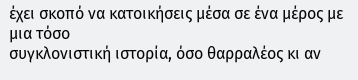έχει σκοπό να κατοικήσεις μέσα σε ένα μέρος με μια τόσο
συγκλονιστική ιστορία, όσο θαρραλέος κι αν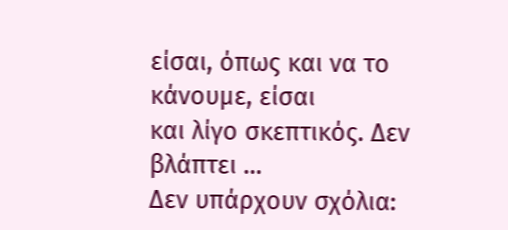είσαι, όπως και να το κάνουμε, είσαι
και λίγο σκεπτικός. Δεν βλάπτει …
Δεν υπάρχουν σχόλια: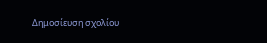Δημοσίευση σχολίου